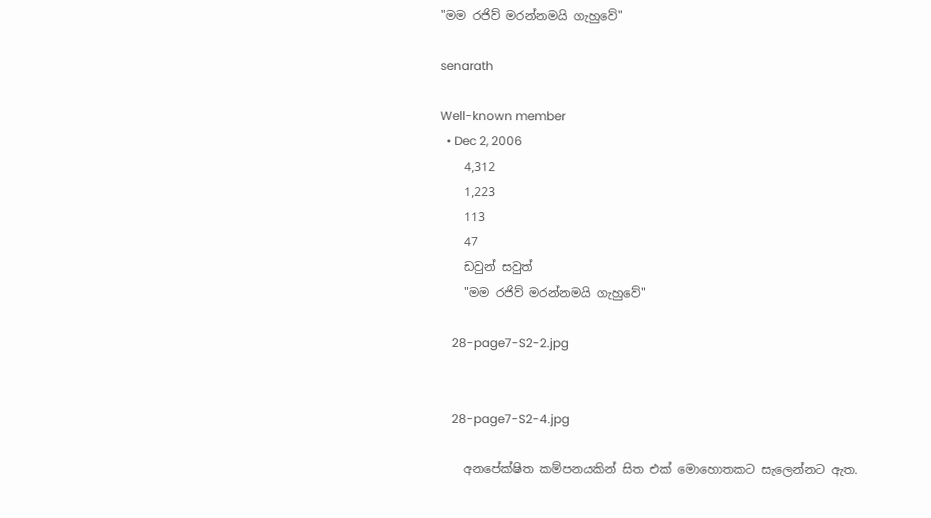"මම රජිව් මරන්නමයි ගැහුවේ"

senarath

Well-known member
  • Dec 2, 2006
    4,312
    1,223
    113
    47
    ඩවුන් සවුත්
    "මම රජිව් මරන්නමයි ගැහුවේ"

    28-page7-S2-2.jpg


    28-page7-S2-4.jpg

    අනපේක්ෂිත කම්පනයකින් සිත එක් මොහොතකට සැලෙන්නට ඇත.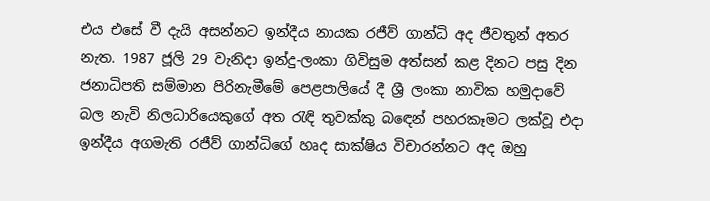එය එසේ වී දැයි අසන්නට ඉන්දීය නායක රජීව් ගාන්ධි අද ජීවතුන් අතර නැත. 1987 ජූලි 29 වැනිදා ඉන්දු-ලංකා ගිවිසුම අත්සන් කළ දිනට පසු දින ජනාධිපති සම්මාන පිරිනැමීමේ පෙළපාලියේ දී ශ්‍රී ලංකා නාවික හමුදාවේ බල නැවි නිලධාරියෙකුගේ අත රැඳි තුවක්කු බඳෙන් පහරකෑමට ලක්වූ එදා ඉන්දීය අගමැති රජීව් ගාන්ධිගේ හෘද සාක්ෂිය විචාරන්නට අද ඔහු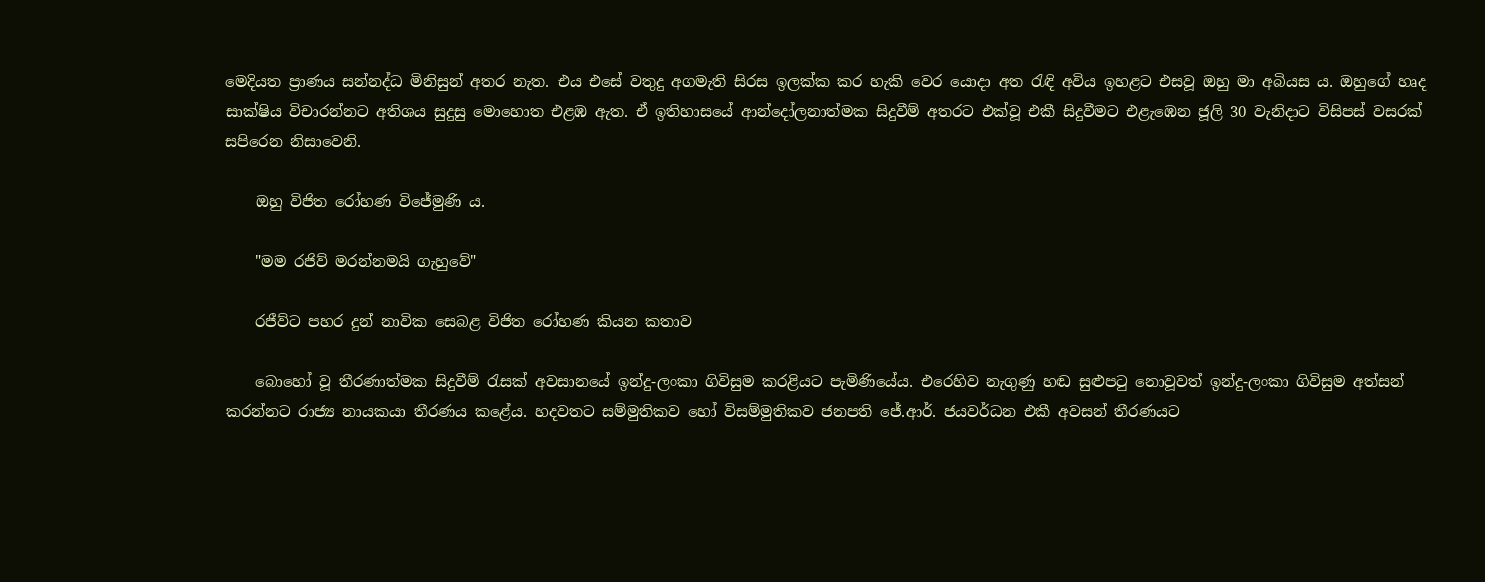මෙදියත ප්‍රාණය සන්නද්ධ මිනිසුන් අතර නැත. එය එසේ වතුදු අගමැති සිරස ඉලක්ක කර හැකි වෙර යොදා අත රැඳි අවිය ඉහළට එසවූ ඔහු මා අබියස ය. ඔහුගේ හෘද සාක්ෂිය විචාරන්නට අතිශය සුදුසු මොහොත එළඹ ඇත. ඒ ඉතිහාසයේ ආන්දෝලනාත්මක සිදුවීම් අතරට එක්වූ එකී සිදුවීමට එළැඹෙන ජූලි 30 වැනිදාට විසිපස් වසරක් සපිරෙන නිසාවෙනි.

    ඔහු විජිත රෝහණ විජේමුණි ය.

    "මම රජිව් මරන්නමයි ගැහුවේ"

    රජීව්ට පහර දුන් නාවික සෙබළ විජිත රෝහණ කියන කතාව

    බොහෝ වූ තීරණාත්මක සිදුවීම් රැසක් අවසානයේ ඉන්දු-ලංකා ගිවිසුම කරළියට පැමිණියේය. එරෙහිව නැගුණු හඬ සුළුපටු නොවූවත් ඉන්දු-ලංකා ගිවිසුම අත්සන් කරන්නට රාජ්‍ය නායකයා තීරණය කළේය. හදවතට සම්මුතිකව හෝ විසම්මුතිකව ජනපති ජේ.ආර්. ජයවර්ධන එකී අවසන් තීරණයට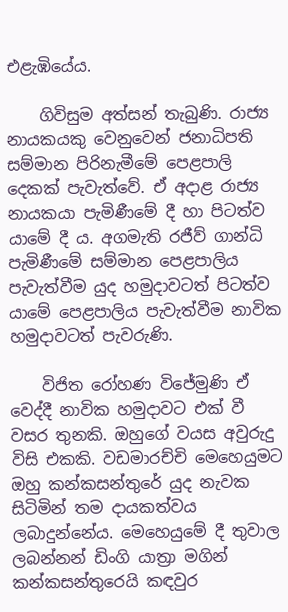එළැඹියේය.

    ගිවිසුම අත්සන් තැබුණි. රාජ්‍ය නායකයකු වෙනුවෙන් ජනාධිපති සම්මාන පිරිනැමීමේ පෙළපාලි දෙකක් පැවැත්වේ. ඒ අදාළ රාජ්‍ය නායකයා පැමිණීමේ දී හා පිටත්ව යාමේ දී ය. අගමැති රජීව් ගාන්ධි පැමිණීමේ සම්මාන පෙළපාලිය පැවැත්වීම යුද හමුදාවටත් පිටත්ව යාමේ පෙළපාලිය පැවැත්වීම නාවික හමුදාවටත් පැවරුණි.

    විජිත රෝහණ විජේමුණි ඒ වෙද්දී නාවික හමුදාවට එක් වී වසර තුනකි. ඔහුගේ වයස අවුරුදු විසි එකකි. වඩමාරච්චි මෙහෙයුමට ඔහු කන්කසන්තුරේ යුද නැවක සිටිමින් තම දායකත්වය ලබාදුන්නේය. මෙහෙයුමේ දී තුවාල ලබන්නන් ඩිංගි යාත්‍රා මගින් කන්කසන්තුරෙයි කඳවුර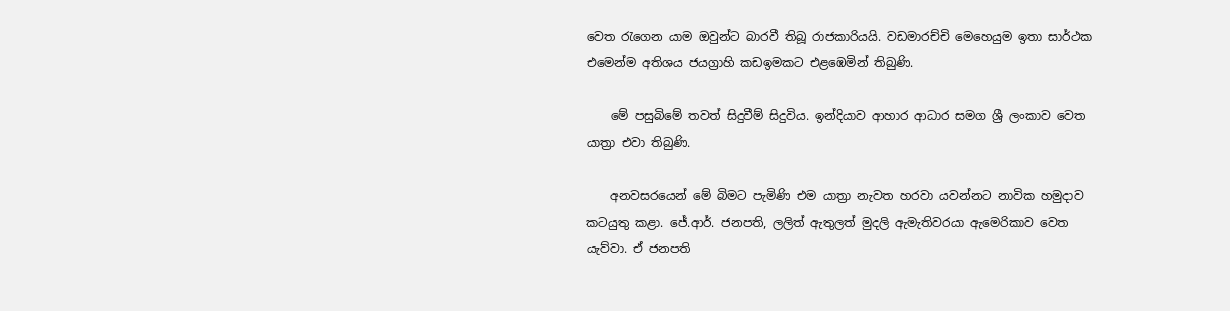වෙත රැගෙන යාම ඔවුන්ට බාරවී තිබූ රාජකාරියයි. වඩමාරච්චි මෙහෙයුම ඉතා සාර්ථක එමෙන්ම අතිශය ජයග්‍රාහි කඩඉමකට එළඹෙමින් තිබුණි.

    මේ පසුබිමේ තවත් සිදුවීම් සිදුවිය. ඉන්දියාව ආහාර ආධාර සමග ශ්‍රී ලංකාව වෙත යාත්‍රා එවා තිබුණි.

    අනවසරයෙන් මේ බිමට පැමිණි එම යාත්‍රා නැවත හරවා යවන්නට නාවික හමුදාව කටයුතු කළා. ජේ.ආර්. ජනපති, ලලිත් ඇතුලත් මුදලි ඇමැතිවරයා ඇමෙරිකාව වෙත යැව්වා. ඒ ජනපති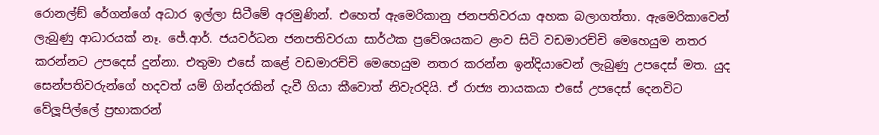රොනල්ඞ් රේගන්ගේ අධාර ඉල්ලා සිටීමේ අරමුණින්. එහෙත් ඇමෙරිකානු ජනපතිවරයා අහක බලාගත්තා. ඇමෙරිකාවෙන් ලැබුණු ආධාරයක් නෑ. ජේ.ආර්. ජයවර්ධන ජනපතිවරයා සාර්ථක ප්‍රවේශයකට ළංව සිටි වඩමාරච්චි මෙහෙයුම නතර කරන්නට උපදෙස් දුන්නා. එතුමා එසේ කළේ වඩමාරච්චි මෙහෙයුම නතර කරන්න ඉන්දියාවෙන් ලැබුණු උපදෙස් මත. යුද සෙන්පතිවරුන්ගේ හදවත් යම් ගින්දරකින් දැවී ගියා කීවොත් නිවැරදියි. ඒ රාජ්‍ය නායකයා එසේ උපදෙස් දෙනවිට වේලූපිල්ලේ ප්‍රභාකරන්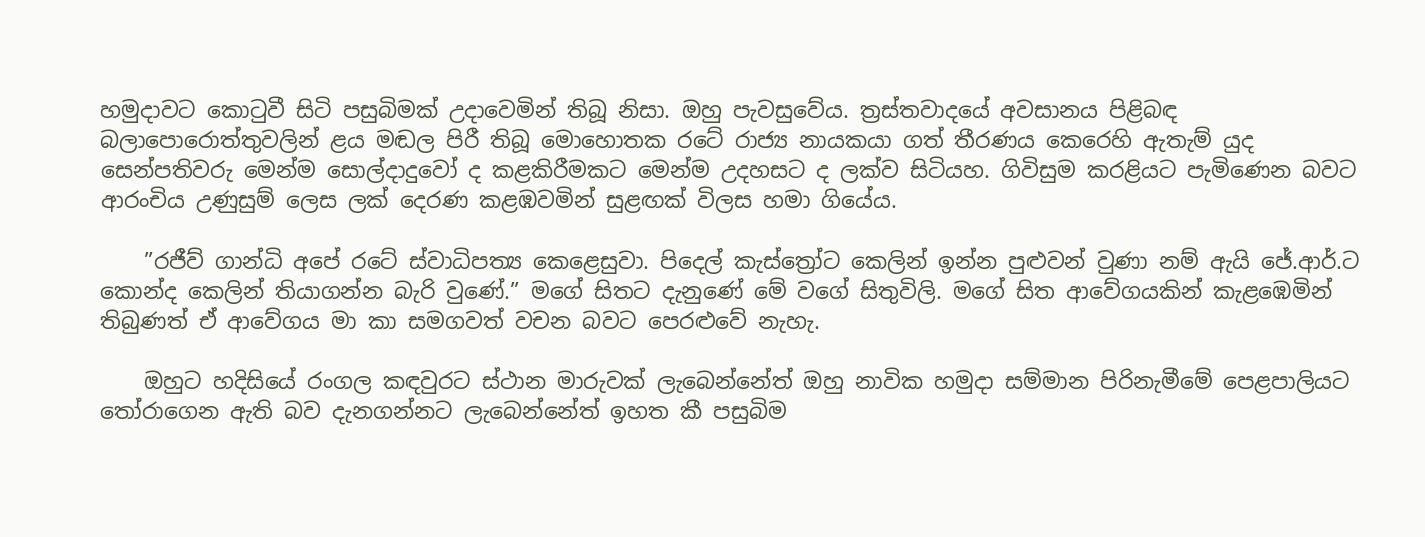හමුදාවට කොටුවී සිටි පසුබිමක් උදාවෙමින් තිබූ නිසා. ඔහු පැවසුවේය. ත්‍රස්තවාදයේ අවසානය පිළිබඳ බලාපොරොත්තුවලින් ළය මඬල පිරී තිබූ මොහොතක රටේ රාජ්‍ය නායකයා ගත් තීරණය කෙරෙහි ඇතැම් යුද සෙන්පතිවරු මෙන්ම සොල්දාදුවෝ ද කළකිරීමකට මෙන්ම උදහසට ද ලක්ව සිටියහ. ගිවිසුම කරළියට පැමිණෙන බවට ආරංචිය උණුසුම් ලෙස ලක් දෙරණ කළඹවමින් සුළඟක් විලස හමා ගියේය.

    ”රජීව් ගාන්ධි අපේ රටේ ස්වාධිපත්‍ය කෙළෙසුවා. පිදෙල් කැස්ත්‍රෝට කෙලින් ඉන්න පුළුවන් වුණා නම් ඇයි ජේ.ආර්.ට කොන්ද කෙලින් තියාගන්න බැරි වුණේ.” මගේ සිතට දැනුණේ මේ වගේ සිතුවිලි. මගේ සිත ආවේගයකින් කැළඹෙමින් තිබුණත් ඒ ආවේගය මා කා සමගවත් වචන බවට පෙරළුවේ නැහැ.

    ඔහුට හදිසියේ රංගල කඳවුරට ස්ථාන මාරුවක් ලැබෙන්නේත් ඔහු නාවික හමුදා සම්මාන පිරිනැමීමේ පෙළපාලියට තෝරාගෙන ඇති බව දැනගන්නට ලැබෙන්නේත් ඉහත කී පසුබිම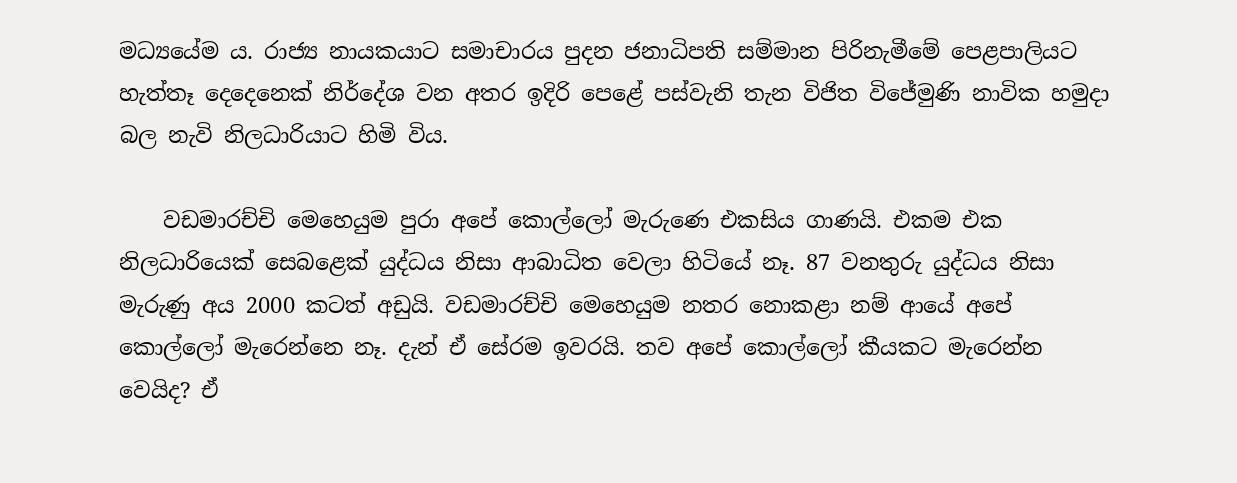මධ්‍යයේම ය. රාජ්‍ය නායකයාට සමාචාරය පුදන ජනාධිපති සම්මාන පිරිනැමීමේ පෙළපාලියට හැත්තෑ දෙදෙනෙක් නිර්දේශ වන අතර ඉදිරි පෙළේ පස්වැනි තැන විජිත විජේමුණි නාවික හමුදා බල නැවි නිලධාරියාට හිමි විය.

    වඩමාරච්චි මෙහෙයුම පුරා අපේ කොල්ලෝ මැරුණෙ එකසිය ගාණයි. එකම එක නිලධාරියෙක් සෙබළෙක් යුද්ධය නිසා ආබාධිත වෙලා හිටියේ නෑ. 87 වනතුරු යුද්ධය නිසා මැරුණු අය 2000 කටත් අඩුයි. වඩමාරච්චි මෙහෙයුම නතර නොකළා නම් ආයේ අපේ කොල්ලෝ මැරෙන්නෙ නෑ. දැන් ඒ සේරම ඉවරයි. තව අපේ කොල්ලෝ කීයකට මැරෙන්න වෙයිද? ඒ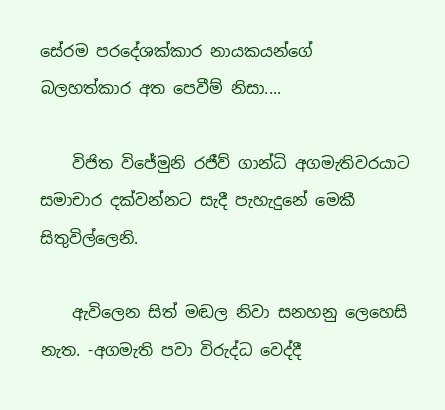සේරම පරදේශක්කාර නායකයන්ගේ බලහත්කාර අත පෙවීම් නිසා....

    විජිත විජේමුනි රජීව් ගාන්ධි අගමැතිවරයාට සමාචාර දක්වන්නට සැදී පැහැදුනේ මෙකී සිතුවිල්ලෙනි.

    ඇවිලෙන සිත් මඬල නිවා සනහනු ලෙහෙසි නැත. -අගමැති පවා විරුද්ධ වෙද්දී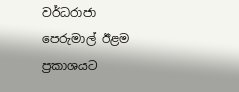වර්ධරාජා පෙරුමාල් ඊළම ප්‍රකාශයට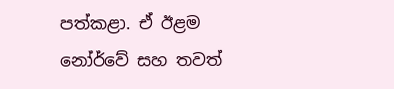පත්කළා. ඒ ඊළම නෝර්වේ සහ තවත්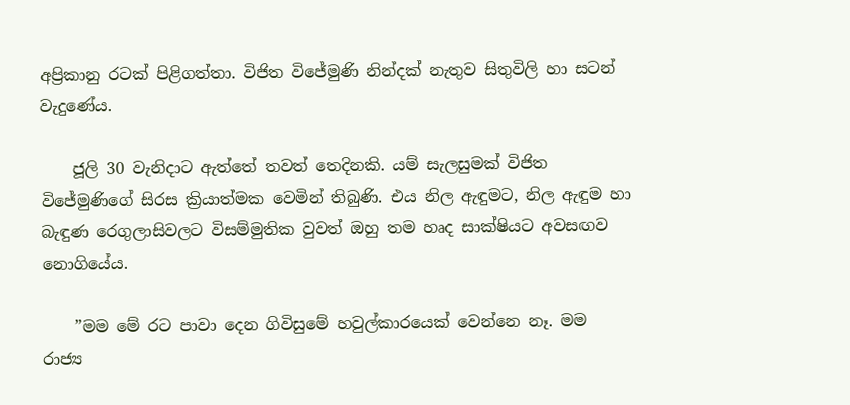අප්‍රිකානු රටක් පිළිගත්තා. විජිත විජේමුණි නින්දක් නැතුව සිතුවිලි හා සටන් වැදුණේය.

    ජූලි 30 වැනිදාට ඇත්තේ තවත් තෙදිනකි. යම් සැලසුමක් විජිත විජේමුණිගේ සිරස ක්‍රියාත්මක වෙමින් තිබුණි. එය නිල ඇඳුමට, නිල ඇඳුම හා බැඳුණ රෙගුලාසිවලට විසම්මුතික වුවත් ඔහු තම හෘද සාක්ෂියට අවසඟව නොගියේය.

    ”මම මේ රට පාවා දෙන ගිවිසුමේ හවුල්කාරයෙක් වෙන්නෙ නෑ. මම රාජ්‍ය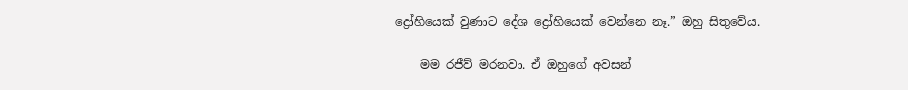ද්‍රෝහියෙක් වුණාට දේශ ද්‍රෝහියෙක් වෙන්නෙ නෑ.” ඔහු සිතුවේය.

    මම රජීව් මරනවා. ඒ ඔහුගේ අවසන්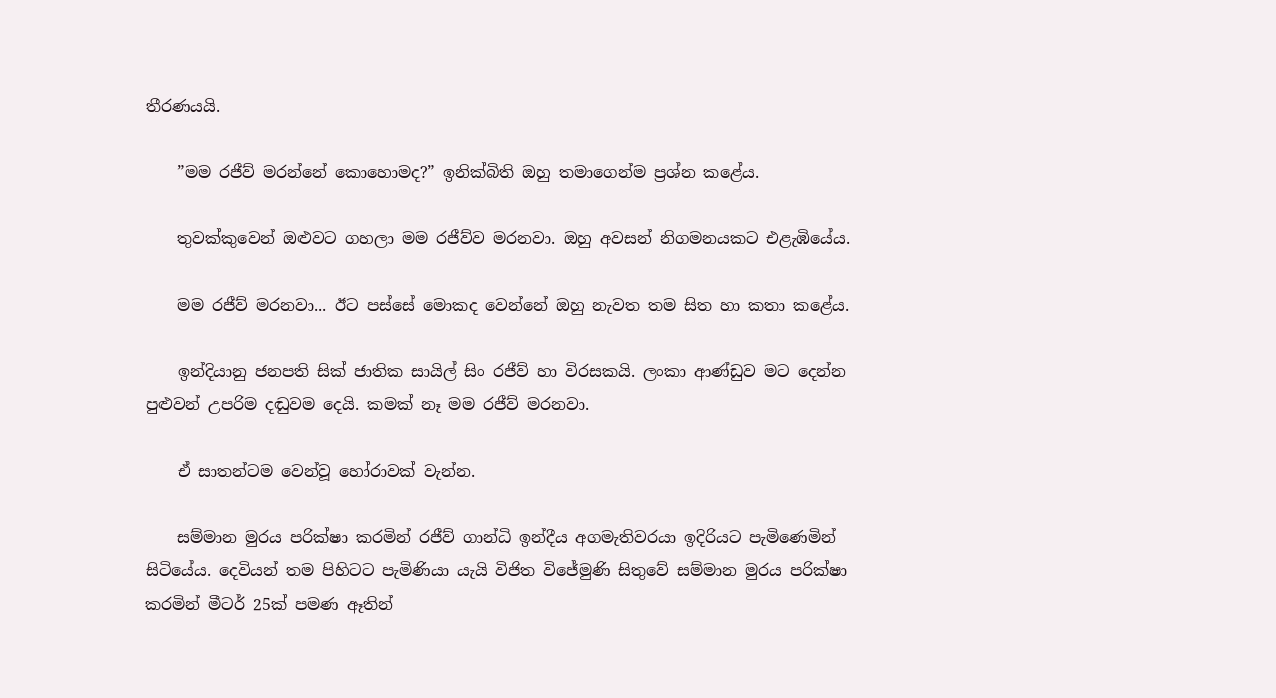තීරණයයි.

    ”මම රජීව් මරන්නේ කොහොමද?” ඉනික්බිති ඔහු තමාගෙන්ම ප්‍රශ්න කළේය.

    තුවක්කුවෙන් ඔළුවට ගහලා මම රජීව්ව මරනවා. ඔහු අවසන් නිගමනයකට එළැඹියේය.

    මම රජීව් මරනවා... ඊට පස්සේ මොකද වෙන්නේ ඔහු නැවත තම සිත හා කතා කළේය.

    ඉන්දියානු ජනපති සික් ජාතික සායිල් සිං රජීව් හා විරසකයි. ලංකා ආණ්ඩුව මට දෙන්න පුළුවන් උපරිම දඬුවම දෙයි. කමක් නෑ මම රජීව් මරනවා.

    ඒ සාතන්ටම වෙන්වූ හෝරාවක් වැන්න.

    සම්මාන මුරය පරික්ෂා කරමින් රජීව් ගාන්ධි ඉන්දීය අගමැතිවරයා ඉදිරියට පැමිණෙමින් සිටියේය. දෙවියන් තම පිහිටට පැමිණියා යැයි විජිත විජේමුණි සිතුවේ සම්මාන මුරය පරික්ෂා කරමින් මීටර් 25ක් පමණ ඈතින්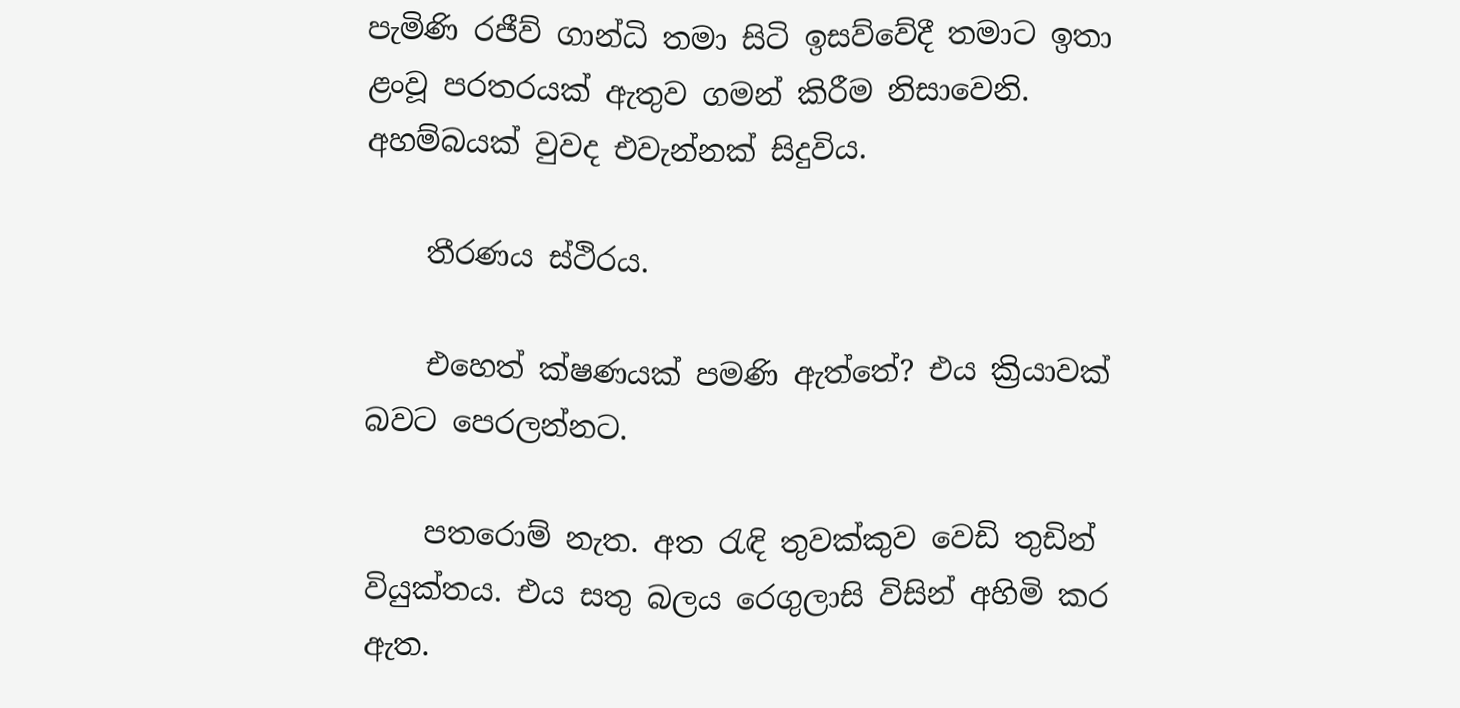පැමිණි රජීව් ගාන්ධි තමා සිටි ඉසව්වේදී තමාට ඉතා ළංවූ පරතරයක් ඇතුව ගමන් කිරීම නිසාවෙනි. අහම්බයක් වුවද එවැන්නක් සිදුවිය.

    තීරණය ස්ථිරය.

    එහෙත් ක්ෂණයක් පමණි ඇත්තේ? එය ක්‍රියාවක් බවට පෙරලන්නට.

    පතරොම් නැත. අත රැඳි තුවක්කුව වෙඩි තුඩින් වියුක්තය. එය සතු බලය රෙගුලාසි විසින් අහිමි කර ඇත.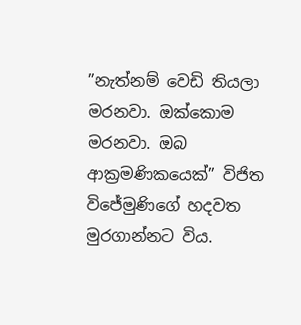”නැත්නම් වෙඩි තියලා මරනවා. ඔක්කොම මරනවා. ඔබ ආක්‍රමණිකයෙක්” විජිත විජේමුණිගේ හදවත මුරගාන්නට විය.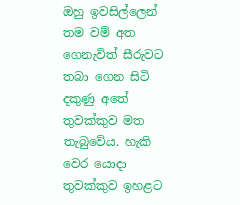ඔහු ඉවසිල්ලෙන් තම වම් අත ගෙනැවිත් සීරුවට තබා ගෙන සිටි දකුණු අතේ තුවක්කුව මත තැබුවේය. හැකි වෙර යොදා තුවක්කුව ඉහළට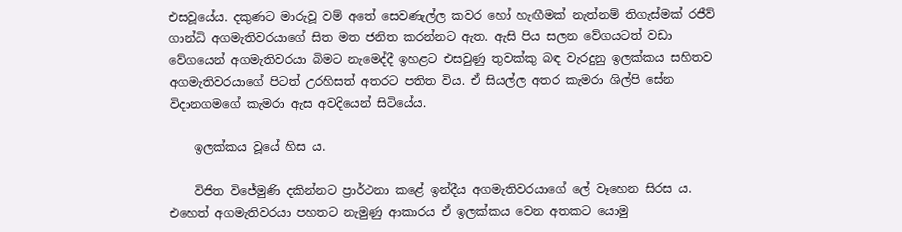එසවූයේය. දකුණට මාරුවූ වම් අතේ සෙවණැල්ල කවර හෝ හැඟීමක් නැත්නම් තිගැස්මක් රජීව් ගාන්ධි අගමැතිවරයාගේ සිත මත ජනිත කරන්නට ඇත. ඇසි පිය සලන වේගයටත් වඩා වේගයෙන් අගමැතිවරයා බිමට නැමෙද්දී ඉහළට එසවුණු තුවක්කු බඳ වැරදුනු ඉලක්කය සහිතව අගමැතිවරයාගේ පිටත් උරහිසත් අතරට පතිත විය. ඒ සියල්ල අතර කැමරා ශිල්පි සේන විදානගමගේ කැමරා ඇස අවදියෙන් සිටියේය.

    ඉලක්කය වූයේ හිස ය.

    විජිත විජේමුණි දකින්නට ප්‍රාර්ථනා කළේ ඉන්දීය අගමැතිවරයාගේ ලේ වෑහෙන සිරස ය. එහෙත් අගමැතිවරයා පහතට නැමුණු ආකාරය ඒ ඉලක්කය වෙන අතකට යොමු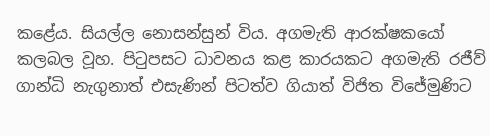කළේය. සියල්ල නොසන්සුන් විය. අගමැති ආරක්ෂකයෝ කලබල වූහ. පිටුපසට ධාවනය කළ කාරයකට අගමැති රජීව් ගාන්ධි නැගුනාත් එසැණින් පිටත්ව ගියාත් විජිත විජේමුණිට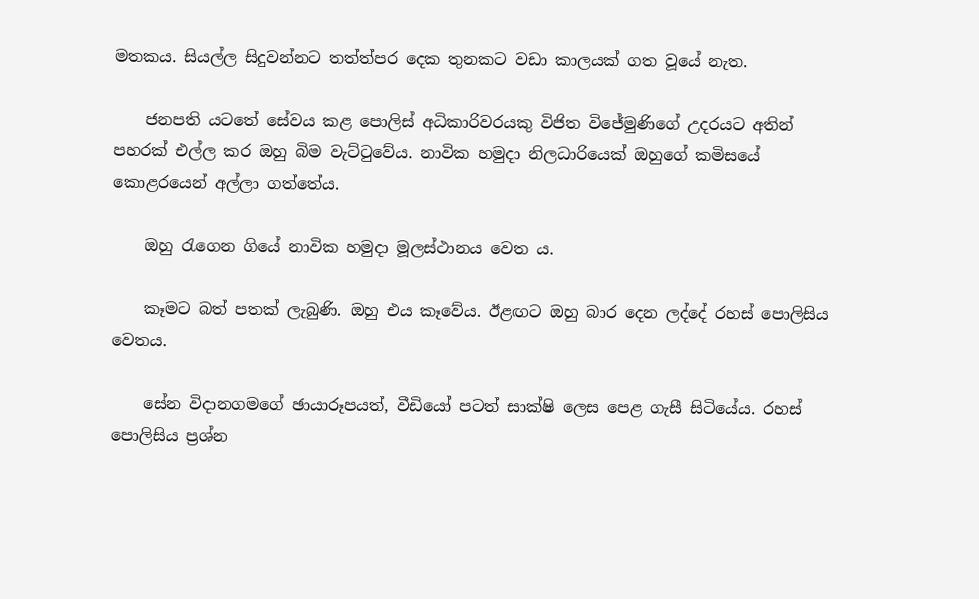මතකය. සියල්ල සිදුවන්නට තත්ත්පර දෙක තුනකට වඩා කාලයක් ගත වූයේ නැත.

    ජනපති යටතේ සේවය කළ පොලිස් අධිකාරිවරයකු විජිත විජේමුණිගේ උදරයට අතින් පහරක් එල්ල කර ඔහු බිම වැට්ටුවේය. නාවික හමුදා නිලධාරියෙක් ඔහුගේ කමිසයේ කොළරයෙන් අල්ලා ගත්තේය.

    ඔහු රැගෙන ගියේ නාවික හමුදා මූලස්ථානය වෙත ය.

    කෑමට බත් පතක් ලැබුණි. ඔහු එය කෑවේය. ඊළඟට ඔහු බාර දෙන ලද්දේ රහස් පොලිසිය වෙතය.

    සේන විදානගමගේ ඡායාරූපයත්, වීඩියෝ පටත් සාක්ෂි ලෙස පෙළ ගැසී සිටියේය. රහස් පොලිසිය ප්‍රශ්න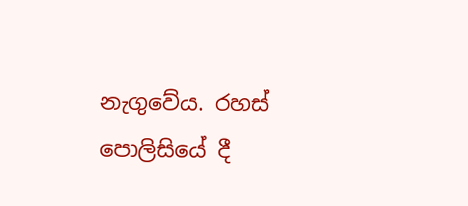නැගුවේය. රහස් පොලිසියේ දී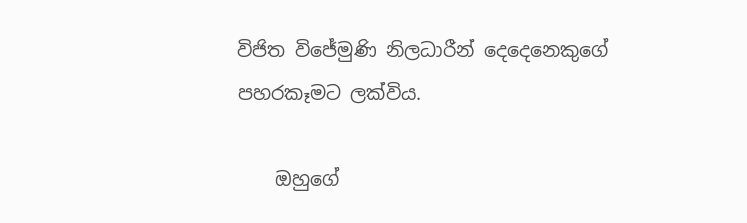විජිත විජේමුණි නිලධාරීන් දෙදෙනෙකුගේ පහරකෑමට ලක්විය.

    ඔහුගේ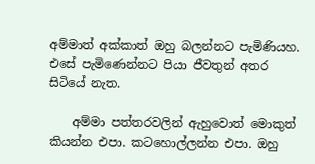අම්මාත් අක්කාත් ඔහු බලන්නට පැමිණියහ. එසේ පැමිණෙන්නට පියා ජීවතුන් අතර සිටියේ නැත.

    අම්මා පත්තරවලින් ඇහුවොත් මොකුත් කියන්න එපා. කටහොල්ලන්න එපා. ඔහු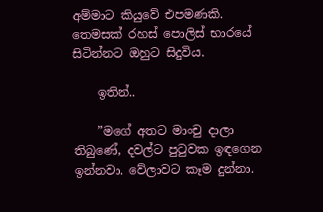අම්මාට කියුවේ එපමණකි. තෙමසක් රහස් පොලිස් භාරයේ සිටින්නට ඔහුට සිදුවිය.

    ඉතින්..

    ”මගේ අතට මාංචු දාලා තිබුණේ, දවල්ට පුටුවක ඉඳගෙන ඉන්නවා. වේලාවට කෑම දුන්නා.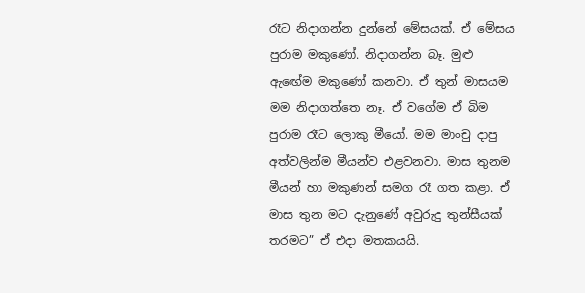රෑට නිදාගන්න දුන්නේ මේසයක්. ඒ මේසය පුරාම මකුණෝ. නිදාගන්න බෑ. මුළු ඇඟේම මකුණෝ කනවා. ඒ තුන් මාසයම මම නිදාගත්තෙ නෑ. ඒ වගේම ඒ බිම පුරාම රෑට ලොකු මීයෝ. මම මාංචු දාපු අත්වලින්ම මීයන්ව එළවනවා. මාස තුනම මීයන් හා මකුණන් සමග රෑ ගත කළා. ඒ මාස තුන මට දැනුණේ අවුරුදු තුන්සීයක් තරමට” ඒ එදා මතකයයි.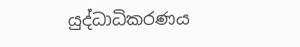යුද්ධාධිකරණය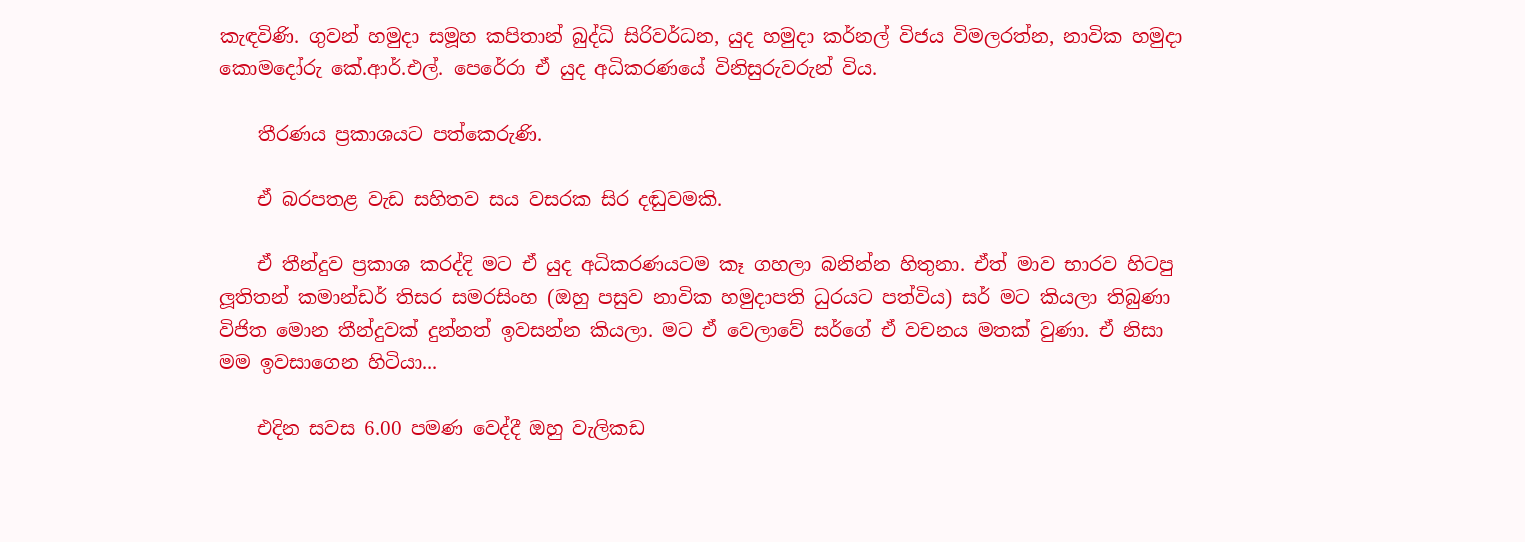කැඳවිණි. ගුවන් හමුදා සමූහ කපිතාන් බුද්ධි සිරිවර්ධන, යුද හමුදා කර්නල් විජය විමලරත්න, නාවික හමුදා කොමදෝරු කේ.ආර්.එල්. පෙරේරා ඒ යුද අධිකරණයේ විනිසුරුවරුන් විය.

    තීරණය ප්‍රකාශයට පත්කෙරුණි.

    ඒ බරපතළ වැඩ සහිතව සය වසරක සිර දඬුවමකි.

    ඒ තීන්දුව ප්‍රකාශ කරද්දි මට ඒ යුද අධිකරණයටම කෑ ගහලා බනින්න හිතුනා. ඒත් මාව භාරව හිටපු ලූතිතන් කමාන්ඩර් තිසර සමරසිංහ (ඔහු පසුව නාවික හමුදාපති ධුරයට පත්විය) සර් මට කියලා තිබුණා විජිත මොන තීන්දුවක් දුන්නත් ඉවසන්න කියලා. මට ඒ වෙලාවේ සර්ගේ ඒ වචනය මතක් වුණා. ඒ නිසා මම ඉවසාගෙන හිටියා...

    එදින සවස 6.00 පමණ වෙද්දී ඔහු වැලිකඩ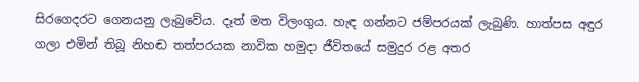සිරගෙදරට ගෙනයනු ලැබුවේය. දෑත් මත විලංගුය. හැඳ ගන්නට ජම්පරයක් ලැබුණි. හාත්පස අඳුර ගලා එමින් තිබූ නිහඬ තත්පරයක නාවික හමුදා ජීවිතයේ සමුදුර රළ අතර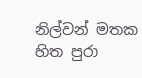නිල්වන් මතක හිත පුරා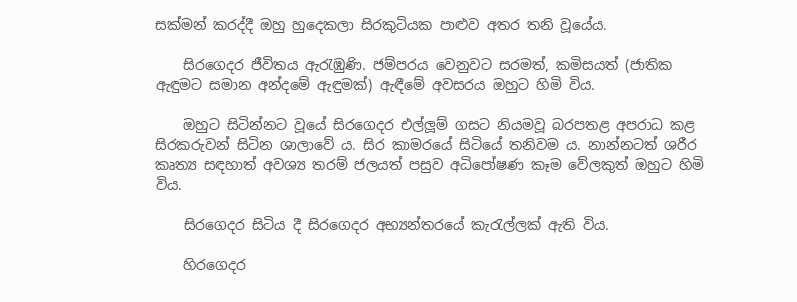සක්මන් කරද්දී ඔහු හුදෙකලා සිරකුටියක පාළුව අතර තනි වූයේය.

    සිරගෙදර ජීවිතය ඇරැඹුණි. ජම්පරය වෙනුවට සරමත්, කමිසයත් (ජාතික ඇඳුමට සමාන අන්දමේ ඇඳුමක්) ඇඳීමේ අවසරය ඔහුට හිමි විය.

    ඔහුට සිටින්නට වූයේ සිරගෙදර එල්ලූම් ගසට නියමවූ බරපතළ අපරාධ කළ සිරකරුවන් සිටින ශාලාවේ ය. සිර කාමරයේ සිටියේ තනිවම ය. නාන්නටත් ශරීර කෘත්‍ය සඳහාත් අවශ්‍ය තරම් ජලයත් පසුව අධිපෝෂණ කෑම වේලකුත් ඔහුට හිමි විය.

    සිරගෙදර සිටිය දී සිරගෙදර අභ්‍යන්තරයේ කැරැල්ලක් ඇති විය.

    හිරගෙදර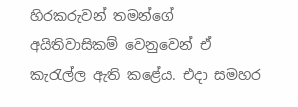හිරකරුවන් තමන්ගේ අයිතිවාසිකම් වෙනුවෙන් ඒ කැරැල්ල ඇති කළේය. එදා සමහර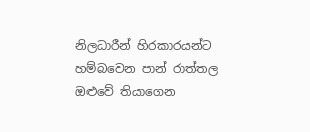නිලධාරීන් හිරකාරයන්ට හම්බවෙන පාන් රාත්තල ඔළුවේ තියාගෙන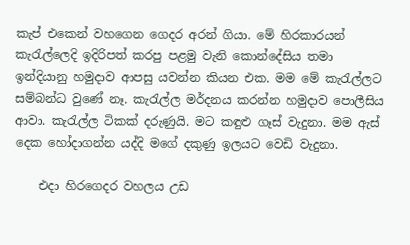කැප් එකෙන් වහගෙන ගෙදර අරන් ගියා. මේ හිරකාරයන් කැරැල්ලෙදි ඉදිරිපත් කරපු පළමු වැනි කොන්දේසිය තමා ඉන්දියානු හමුදාව ආපසු යවන්න කියන එක. මම මේ කැරැල්ලට සම්බන්ධ වුණේ නෑ. කැරැල්ල මර්දනය කරන්න හමුදාව පොලීසිය ආවා. කැරැල්ල ටිකක් දරුණුයි. මට කඳුළු ගෑස් වැදුනා. මම ඇස් දෙක හෝදාගන්න යද්දි මගේ දකුණු ඉලයට වෙඩි වැදුනා.

    එදා හිරගෙදර වහලය උඩ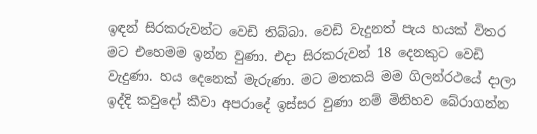ඉඳන් සිරකරුවන්ට වෙඩි තිබ්බා. වෙඩි වැදුනත් පැය හයක් විතර මට එහෙමම ඉන්න වුණා. එදා සිරකරුවන් 18 දෙනකුට වෙඩි වැදුණා. හය දෙනෙක් මැරුණා. මට මතකයි මම ගිලන්රථයේ දාලා ඉද්දි කවුදෝ කීවා අපරාදේ ඉස්සර වුණා නම් මිනිහව බේරාගන්න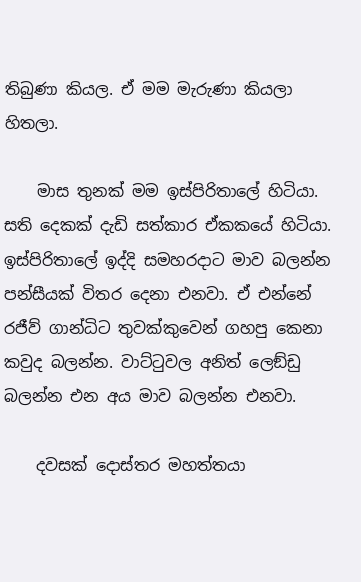තිබුණා කියල. ඒ මම මැරුණා කියලා හිතලා.

    මාස තුනක් මම ඉස්පිරිතාලේ හිටියා. සති දෙකක් දැඩි සත්කාර ඒකකයේ හිටියා. ඉස්පිරිතාලේ ඉද්දි සමහරදාට මාව බලන්න පන්සීයක් විතර දෙනා එනවා. ඒ එන්නේ රජීව් ගාන්ධිට තුවක්කුවෙන් ගහපු කෙනා කවුද බලන්න. වාට්ටුවල අනිත් ලෙඞ්ඩු බලන්න එන අය මාව බලන්න එනවා.

    දවසක් දොස්තර මහත්තයා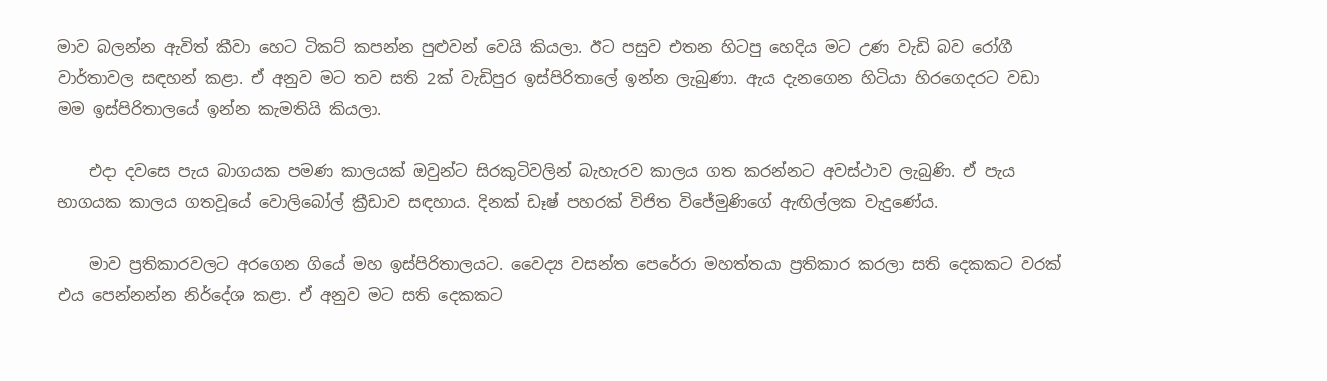මාව බලන්න ඇවිත් කීවා හෙට ටිකට් කපන්න පුළුවන් වෙයි කියලා. ඊට පසුව එතන හිටපු හෙදිය මට උණ වැඩි බව රෝගී වාර්තාවල සඳහන් කළා. ඒ අනුව මට තව සති 2ක් වැඩිපුර ඉස්පිරිතාලේ ඉන්න ලැබුණා. ඇය දැනගෙන හිටියා හිරගෙදරට වඩා මම ඉස්පිරිතාලයේ ඉන්න කැමතියි කියලා.

    එදා දවසෙ පැය බාගයක පමණ කාලයක් ඔවුන්ට සිරකුටිවලින් බැහැරව කාලය ගත කරන්නට අවස්ථාව ලැබුණි. ඒ පැය භාගයක කාලය ගතවූයේ වොලිබෝල් ක්‍රීඩාව සඳහාය. දිනක් ඩෑෂ් පහරක් විජිත විජේමුණිගේ ඇඟිල්ලක වැදුණේය.

    මාව ප්‍රතිකාරවලට අරගෙන ගියේ මහ ඉස්පිරිතාලයට. වෛද්‍ය වසන්ත පෙරේරා මහත්තයා ප්‍රතිකාර කරලා සති දෙකකට වරක් එය පෙන්නන්න නිර්දේශ කළා. ඒ අනුව මට සති දෙකකට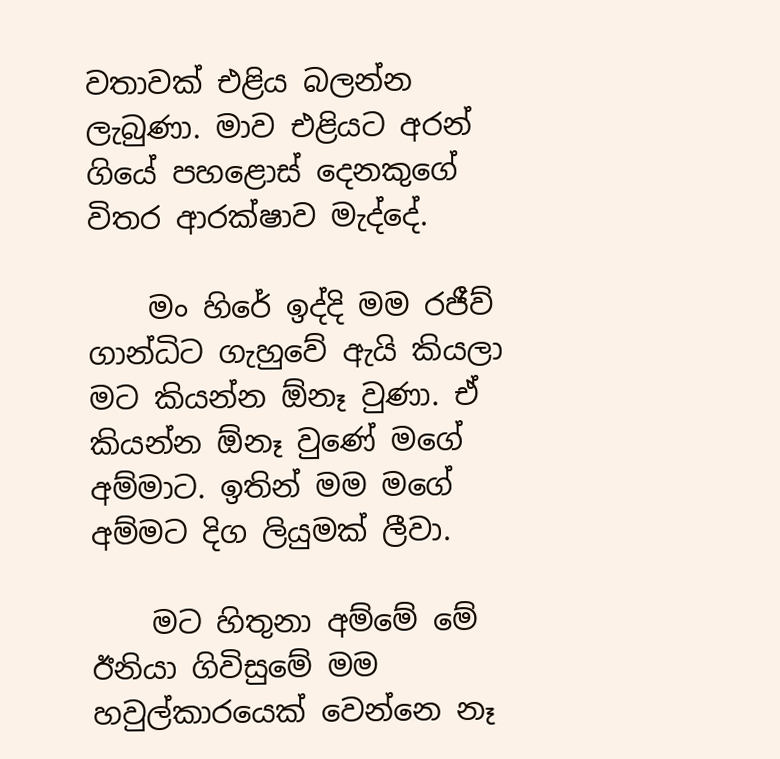වතාවක් එළිය බලන්න ලැබුණා. මාව එළියට අරන් ගියේ පහළොස් දෙනකුගේ විතර ආරක්ෂාව මැද්දේ.

    මං හිරේ ඉද්දි මම රජීව් ගාන්ධිට ගැහුවේ ඇයි කියලා මට කියන්න ඕනෑ වුණා. ඒ කියන්න ඕනෑ වුණේ මගේ අම්මාට. ඉතින් මම මගේ අම්මට දිග ලියුමක් ලීවා.

    මට හිතුනා අම්මේ මේ ඊනියා ගිවිසුමේ මම හවුල්කාරයෙක් වෙන්නෙ නෑ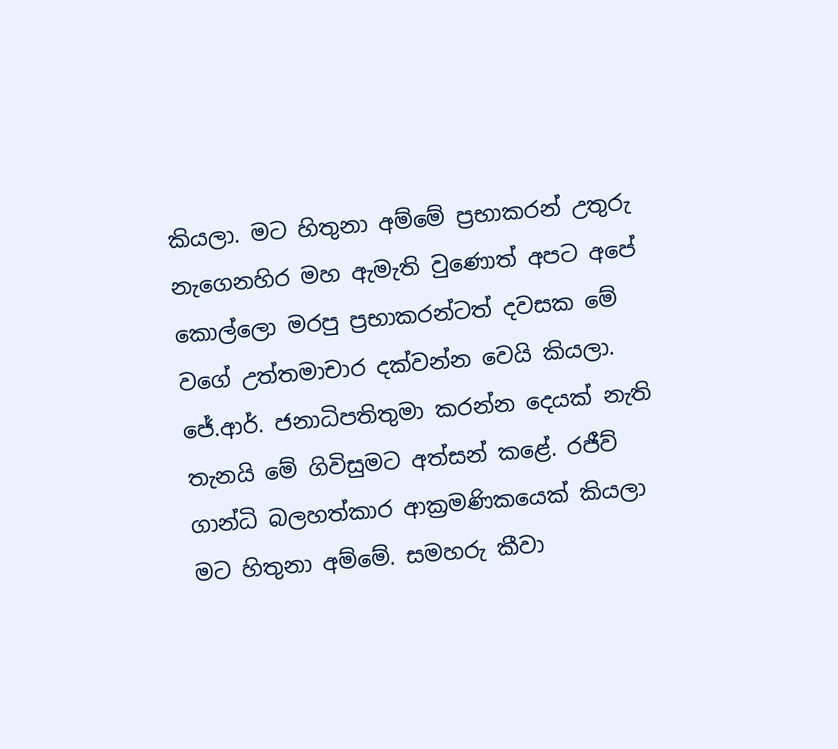කියලා. මට හිතුනා අම්මේ ප්‍රභාකරන් උතුරු නැගෙනහිර මහ ඇමැති වුණොත් අපට අපේ කොල්ලො මරපු ප්‍රභාකරන්ටත් දවසක මේ වගේ උත්තමාචාර දක්වන්න වෙයි කියලා. ජේ.ආර්. ජනාධිපතිතුමා කරන්න දෙයක් නැති තැනයි මේ ගිවිසුමට අත්සන් කළේ. රජීව් ගාන්ධි බලහත්කාර ආක්‍රමණිකයෙක් කියලා මට හිතුනා අම්මේ. සමහරු කීවා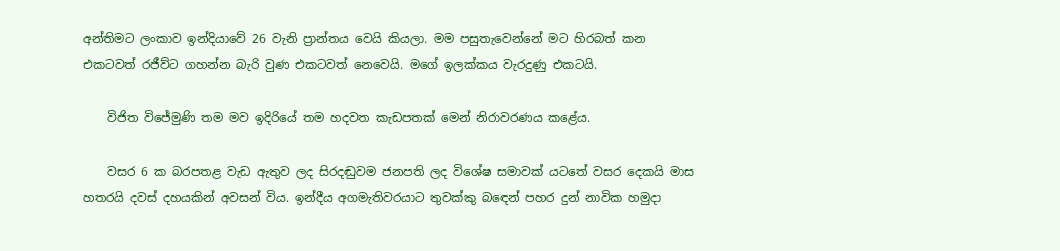අන්තිමට ලංකාව ඉන්දියාවේ 26 වැනි ප්‍රාන්තය වෙයි කියලා. මම පසුතැවෙන්නේ මට හිරබත් කන එකටවත් රජීව්ට ගහන්න බැරි වුණ එකටවත් නෙවෙයි. මගේ ඉලක්කය වැරදුණු එකටයි.

    විජිත විජේමුණි තම මව ඉදිරියේ තම හදවත කැඩපතක් මෙන් නිරාවරණය කළේය.

    වසර 6 ක බරපතළ වැඩ ඇතුව ලද සිරදඬුවම ජනපති ලද විශේෂ සමාවක් යටතේ වසර දෙකයි මාස හතරයි දවස් දහයකින් අවසන් විය. ඉන්දීය අගමැතිවරයාට තුවක්කු බඳෙන් පහර දුන් නාවික හමුදා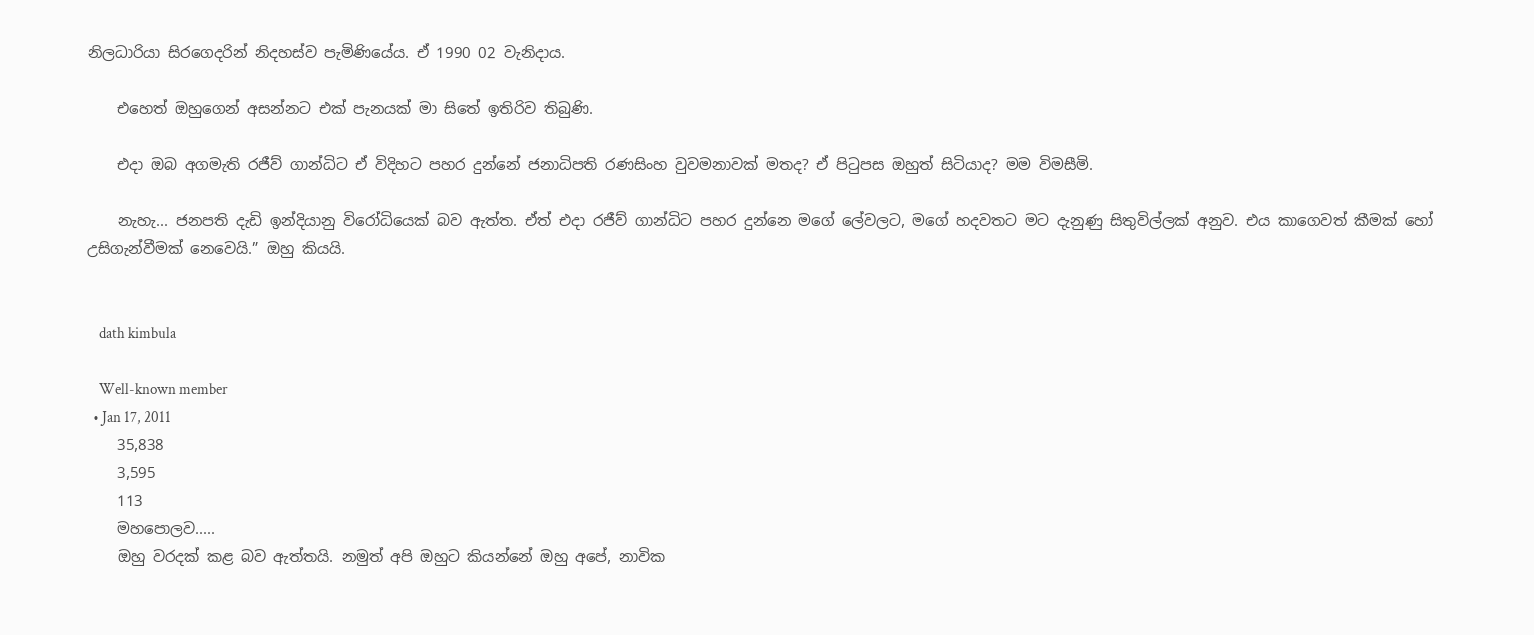නිලධාරියා සිරගෙදරින් නිදහස්ව පැමිණියේය. ඒ 1990 02 වැනිදාය.

    එහෙත් ඔහුගෙන් අසන්නට එක් පැනයක් මා සිතේ ඉතිරිව තිබුණි.

    එදා ඔබ අගමැති රජීව් ගාන්ධිට ඒ විදිහට පහර දුන්නේ ජනාධිපති රණසිංහ වුවමනාවක් මතද? ඒ පිටුපස ඔහුත් සිටියාද? මම විමසීමි.

    නැහැ... ජනපති දැඩි ඉන්දියානු විරෝධියෙක් බව ඇත්ත. ඒත් එදා රජීව් ගාන්ධිට පහර දුන්නෙ මගේ ලේවලට, මගේ හදවතට මට දැනුණු සිතුවිල්ලක් අනුව. එය කාගෙවත් කීමක් හෝ උසිගැන්වීමක් නෙවෙයි.” ඔහු කියයි.


    dath kimbula

    Well-known member
  • Jan 17, 2011
    35,838
    3,595
    113
    මහපොලව.....
    ඔහු වරදක් කළ බව ඇත්තයි. නමුත් අපි ඔහුට කියන්නේ ඔහු අපේ, නාවික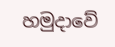හමුදාවේ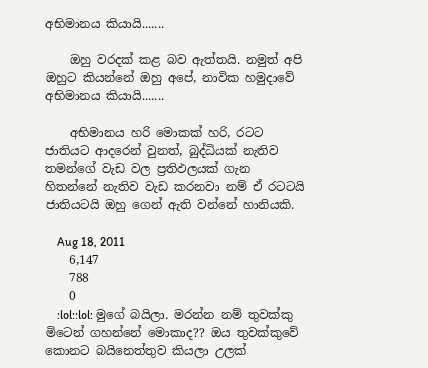අභිමානය කියායි.......

    ඔහු වරදක් කළ බව ඇත්තයි. නමුත් අපි ඔහුට කියන්නේ ඔහු අපේ, නාවික හමුදාවේ අභිමානය කියායි.......

    අභිමානය හරි මොකක් හරි, රටට ජාතියට ආදරෙන් වුනත්, බුද්ධියක් නැතිව තමන්ගේ වැඩ වල ප්‍රතිඵලයක් ගැන හිතන්නේ නැතිව වැඩ කරනවා නම් ඒ රටටයි ජාතියටයි ඔහු ගෙන් ඇති වන්නේ හානියකි.

    Aug 18, 2011
    6,147
    788
    0
    :lol::lol: මුගේ බයිලා. මරන්න නම් තුවක්කු මිටෙන් ගහන්නේ මොකාද?? ඔය තුවක්කුවේ කොනට බයිනෙත්තුව කියලා උලක්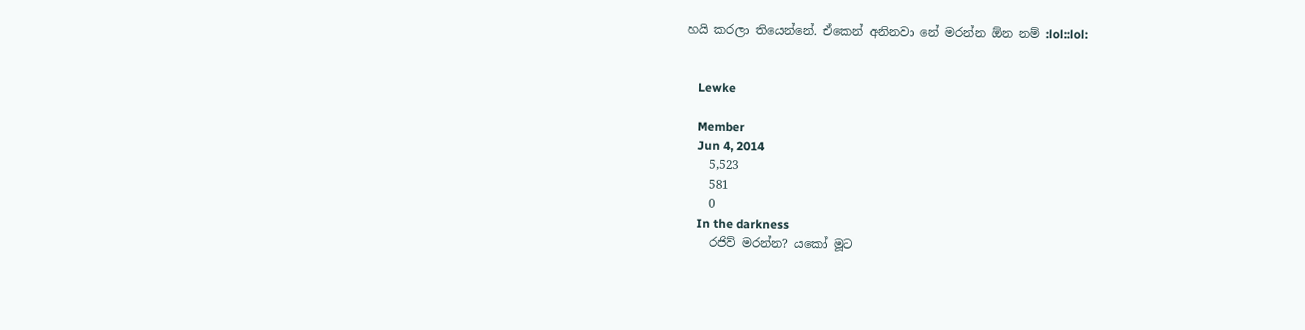හයි කරලා තියෙන්නේ. ඒකෙන් අනිනවා නේ මරන්න ඕන නම් :lol::lol:


    Lewke

    Member
    Jun 4, 2014
    5,523
    581
    0
    In the darkness
    රජිව් මරන්න? යකෝ මූට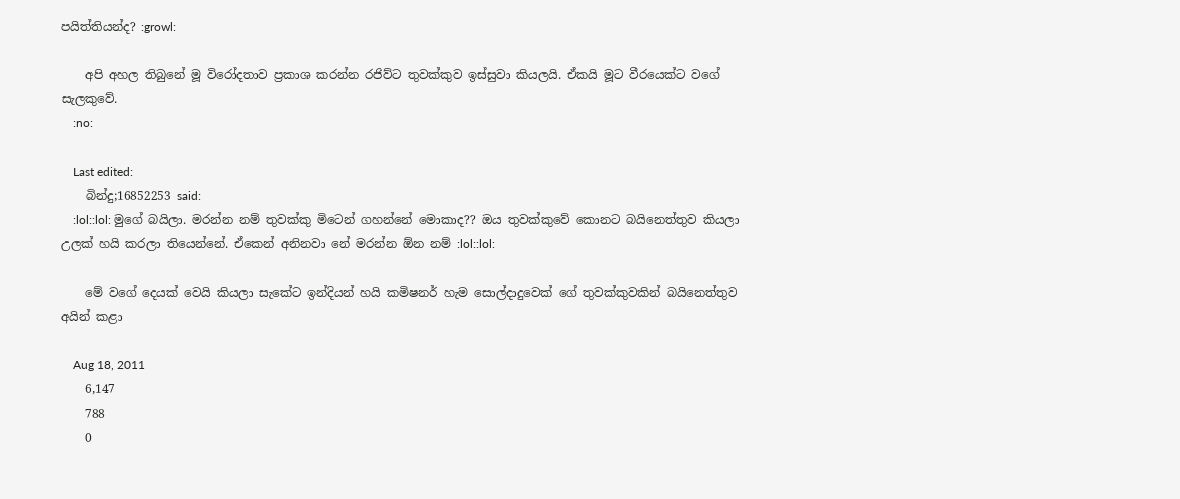පයිත්තියන්ද? :growl:

    අපි අහල තිබුනේ මූ විරෝදතාව ප්‍රකාශ කරන්න රජිව්ට තුවක්කුව ඉස්සුවා කියලයි. ඒකයි මූට වීරයෙක්ට වගේ සැලකුවේ.
    :no:

    Last edited:
    බින්දු;16852253 said:
    :lol::lol: මුගේ බයිලා. මරන්න නම් තුවක්කු මිටෙන් ගහන්නේ මොකාද?? ඔය තුවක්කුවේ කොනට බයිනෙත්තුව කියලා උලක් හයි කරලා තියෙන්නේ. ඒකෙන් අනිනවා නේ මරන්න ඕන නම් :lol::lol:

    මේ වගේ දෙයක් වෙයි කියලා සැකේට ඉන්දියන් හයි කමිෂනර් හැම සොල්දාදුවෙක් ගේ තුවක්කුවකින් බයිනෙත්තුව අයින් කළා

    Aug 18, 2011
    6,147
    788
    0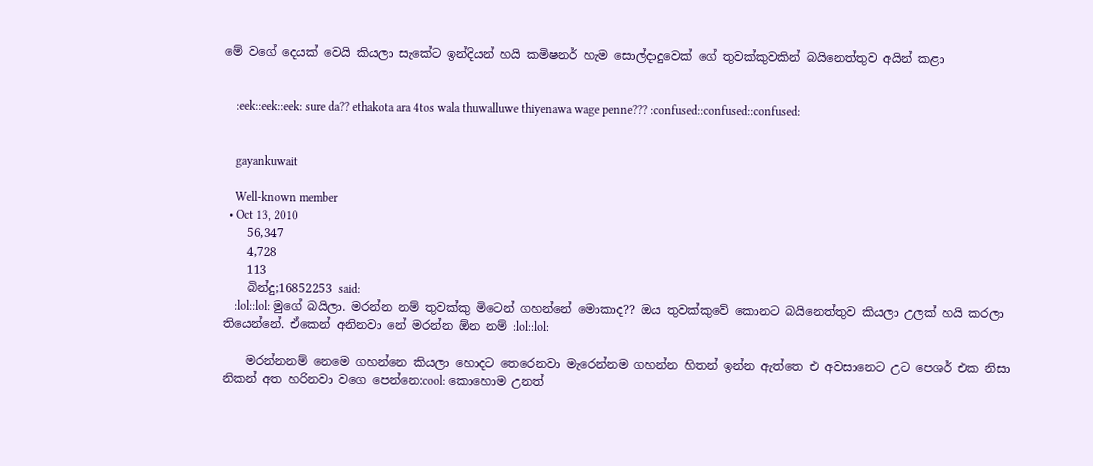මේ වගේ දෙයක් වෙයි කියලා සැකේට ඉන්දියන් හයි කමිෂනර් හැම සොල්දාදුවෙක් ගේ තුවක්කුවකින් බයිනෙත්තුව අයින් කළා


    :eek::eek::eek: sure da?? ethakota ara 4tos wala thuwalluwe thiyenawa wage penne??? :confused::confused::confused:


    gayankuwait

    Well-known member
  • Oct 13, 2010
    56,347
    4,728
    113
    බින්දු;16852253 said:
    :lol::lol: මුගේ බයිලා. මරන්න නම් තුවක්කු මිටෙන් ගහන්නේ මොකාද?? ඔය තුවක්කුවේ කොනට බයිනෙත්තුව කියලා උලක් හයි කරලා තියෙන්නේ. ඒකෙන් අනිනවා නේ මරන්න ඕන නම් :lol::lol:

    මරන්නනම් නෙමෙ ගහන්නෙ කියලා හොදට තෙරෙනවා මැරෙන්නම ගහන්න හිතන් ඉන්න ඇත්තෙ එ අවසානෙට උට පෙශර් එක නිසා නිකන් අත හරිනවා වගෙ පෙන්නෙ:cool: කොහොම උනත්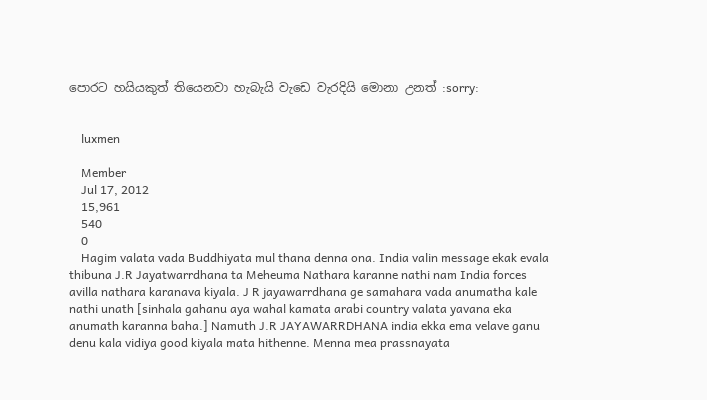පොරට හයියකුත් තියෙනවා හැබැයි වැඩෙ වැරදියි මොනා උනත් :sorry:


    luxmen

    Member
    Jul 17, 2012
    15,961
    540
    0
    Hagim valata vada Buddhiyata mul thana denna ona. India valin message ekak evala thibuna J.R Jayatwarrdhana ta Meheuma Nathara karanne nathi nam India forces avilla nathara karanava kiyala. J R jayawarrdhana ge samahara vada anumatha kale nathi unath [sinhala gahanu aya wahal kamata arabi country valata yavana eka anumath karanna baha.] Namuth J.R JAYAWARRDHANA india ekka ema velave ganu denu kala vidiya good kiyala mata hithenne. Menna mea prassnayata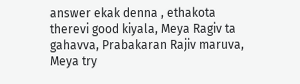answer ekak denna , ethakota therevi good kiyala, Meya Ragiv ta gahavva, Prabakaran Rajiv maruva, Meya try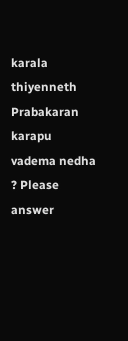karala thiyenneth Prabakaran karapu vadema nedha ? Please answer